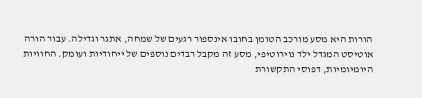הורות היא מסע מורכב הטומן בחובו אינספור רגעים של שמחה, אתגר וגדילה. עבור הורה אוטיסט המגדל ילד נוירוטיפי, מסע זה מקבל רבדים נוספים של ייחודיות ועומק. החוויות היומיומיות, דפוסי התקשורת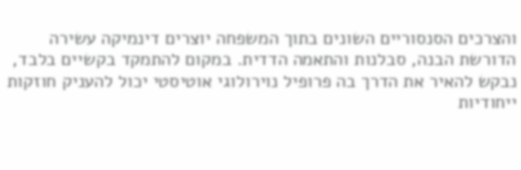והצרכים הסנסוריים השונים בתוך המשפחה יוצרים דינמיקה עשירה הדורשת הבנה, סבלנות והתאמה הדדית. במקום להתמקד בקשיים בלבד, נבקש להאיר את הדרך בה פרופיל נוירולוגי אוטיסטי יכול להעניק חוזקות ייחודיות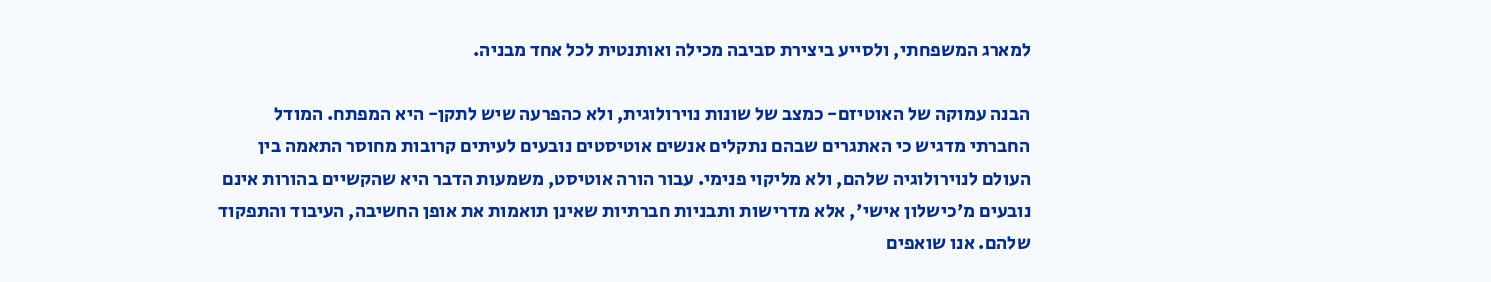למארג המשפחתי, ולסייע ביצירת סביבה מכילה ואותנטית לכל אחד מבניה.

הבנה עמוקה של האוטיזם- כמצב של שונות נוירולוגית, ולא כהפרעה שיש לתקן- היא המפתח. המודל החברתי מדגיש כי האתגרים שבהם נתקלים אנשים אוטיסטים נובעים לעיתים קרובות מחוסר התאמה בין העולם לנוירולוגיה שלהם, ולא מליקוי פנימי. עבור הורה אוטיסט, משמעות הדבר היא שהקשיים בהורות אינם נובעים מ'כישלון אישי', אלא מדרישות ותבניות חברתיות שאינן תואמות את אופן החשיבה, העיבוד והתפקוד שלהם. אנו שואפים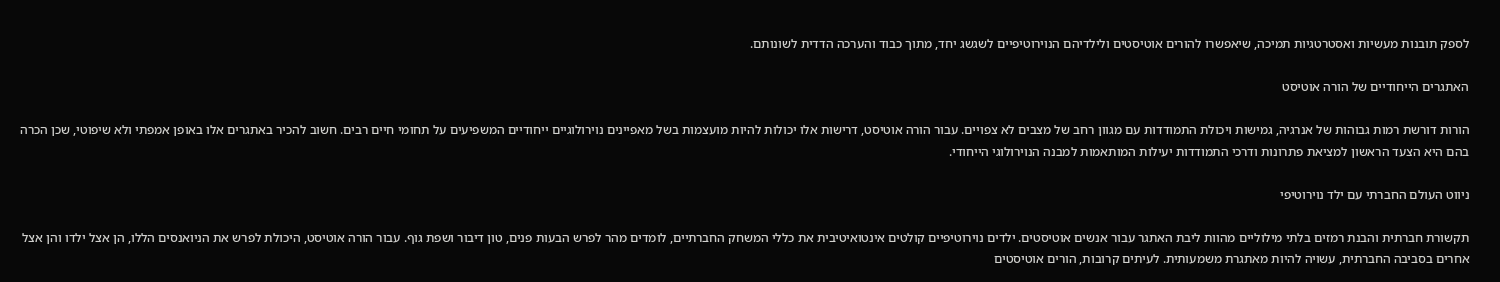לספק תובנות מעשיות ואסטרטגיות תמיכה, שיאפשרו להורים אוטיסטים ולילדיהם הנוירוטיפיים לשגשג יחד, מתוך כבוד והערכה הדדית לשונותם.

האתגרים הייחודיים של הורה אוטיסט

הורות דורשת רמות גבוהות של אנרגיה, גמישות ויכולת התמודדות עם מגוון רחב של מצבים לא צפויים. עבור הורה אוטיסט, דרישות אלו יכולות להיות מועצמות בשל מאפיינים נוירולוגיים ייחודיים המשפיעים על תחומי חיים רבים. חשוב להכיר באתגרים אלו באופן אמפתי ולא שיפוטי, שכן הכרה בהם היא הצעד הראשון למציאת פתרונות ודרכי התמודדות יעילות המותאמות למבנה הנוירולוגי הייחודי.

ניווט העולם החברתי עם ילד נוירוטיפי

תקשורת חברתית והבנת רמזים בלתי מילוליים מהוות ליבת האתגר עבור אנשים אוטיסטים. ילדים נוירוטיפיים קולטים אינטואיטיבית את כללי המשחק החברתיים, לומדים מהר לפרש הבעות פנים, טון דיבור ושפת גוף. עבור הורה אוטיסט, היכולת לפרש את הניואנסים הללו, הן אצל ילדו והן אצל אחרים בסביבה החברתית, עשויה להיות מאתגרת משמעותית. לעיתים קרובות, הורים אוטיסטים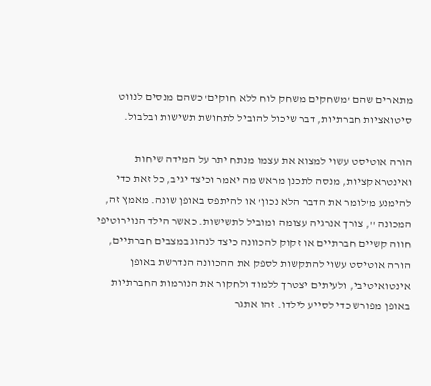מתארים שהם 'משחקים משחק לוח ללא חוקים' כשהם מנסים לנווט סיטואציות חברתיות, דבר שיכול להוביל לתחושת תשישות ובלבול.

הורה אוטיסט עשוי למצוא את עצמו מנתח יתר על המידה שיחות ואינטראקציות, מנסה לתכנן מראש מה יאמר וכיצד יגיב, כל זאת כדי להימנע מ'לומר את הדבר הלא נכון' או להיתפס באופן שונה. מאמץ זה, המכונה '', צורך אנרגיה עצומה ומוביל לתשישות. כאשר הילד הנוירוטיפי חווה קשיים חברתיים או זקוק להכוונה כיצד לנהוג במצבים חברתיים, הורה אוטיסט עשוי להתקשות לספק את ההכוונה הנדרשת באופן אינטואיטיבי, ולעיתים יצטרך ללמוד ולחקור את הנורמות החברתיות באופן מפורש כדי לסייע לילדו. זהו אתגר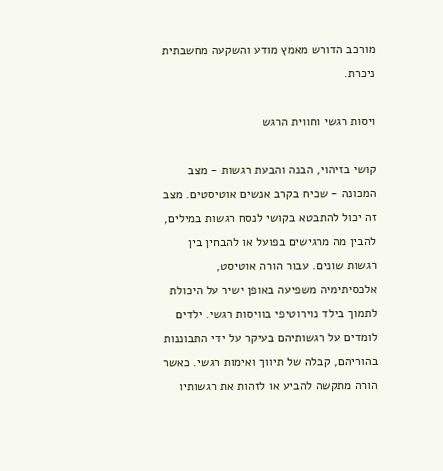מורכב הדורש מאמץ מודע והשקעה מחשבתית ניכרת.

ויסות רגשי וחווית הרגש

קושי בזיהוי, הבנה והבעת רגשות - מצב המכונה - שכיח בקרב אנשים אוטיסטים. מצב זה יכול להתבטא בקושי לנסח רגשות במילים, להבין מה מרגישים בפועל או להבחין בין רגשות שונים. עבור הורה אוטיסט, אלכסיתימיה משפיעה באופן ישיר על היכולת לתמוך בילד נוירוטיפי בוויסות רגשי. ילדים לומדים על רגשותיהם בעיקר על ידי התבוננות בהוריהם, קבלה של תיווך ואימות רגשי. כאשר הורה מתקשה להביע או לזהות את רגשותיו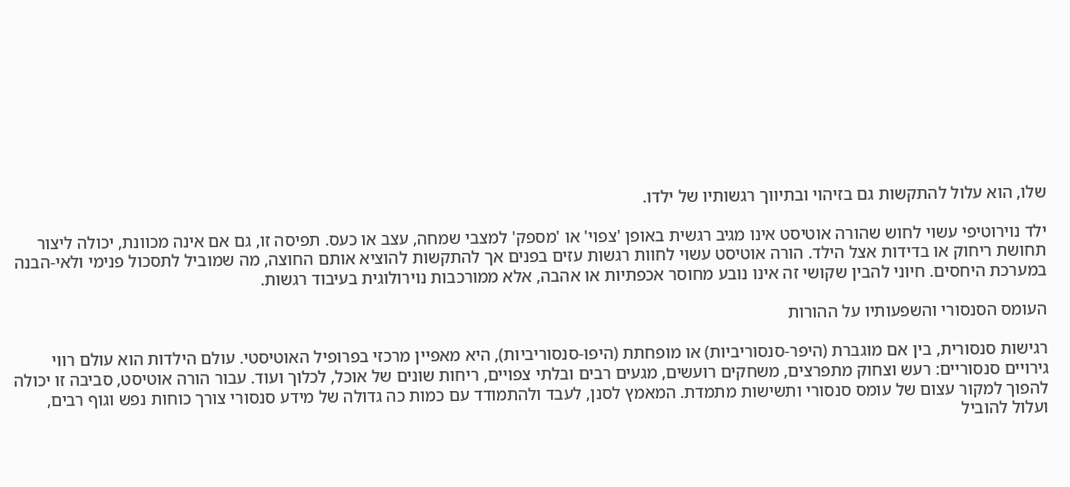שלו, הוא עלול להתקשות גם בזיהוי ובתיווך רגשותיו של ילדו.

ילד נוירוטיפי עשוי לחוש שהורה אוטיסט אינו מגיב רגשית באופן 'צפוי' או 'מספק' למצבי שמחה, עצב או כעס. תפיסה זו, גם אם אינה מכוונת, יכולה ליצור תחושת ריחוק או בדידות אצל הילד. הורה אוטיסט עשוי לחוות רגשות עזים בפנים אך להתקשות להוציא אותם החוצה, מה שמוביל לתסכול פנימי ולאי-הבנה במערכת היחסים. חיוני להבין שקושי זה אינו נובע מחוסר אכפתיות או אהבה, אלא ממורכבות נוירולוגית בעיבוד רגשות.

העומס הסנסורי והשפעותיו על ההורות

רגישות סנסורית, בין אם מוגברת (היפר-סנסוריביות) או מופחתת (היפו-סנסוריביות), היא מאפיין מרכזי בפרופיל האוטיסטי. עולם הילדות הוא עולם רווי גירויים סנסוריים: רעש וצחוק מתפרצים, משחקים רועשים, מגעים רבים ובלתי צפויים, ריחות שונים של אוכל, לכלוך ועוד. עבור הורה אוטיסט, סביבה זו יכולה להפוך למקור עצום של עומס סנסורי ותשישות מתמדת. המאמץ לסנן, לעבד ולהתמודד עם כמות כה גדולה של מידע סנסורי צורך כוחות נפש וגוף רבים, ועלול להוביל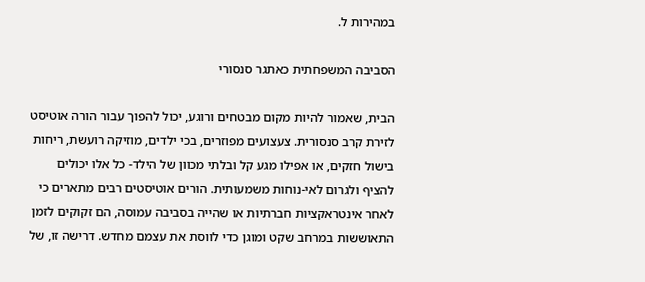במהירות ל.

הסביבה המשפחתית כאתגר סנסורי

הבית, שאמור להיות מקום מבטחים ורוגע, יכול להפוך עבור הורה אוטיסט לזירת קרב סנסורית. צעצועים מפוזרים, בכי ילדים, מוזיקה רועשת, ריחות בישול חזקים, או אפילו מגע קל ובלתי מכוון של הילד- כל אלו יכולים להציף ולגרום לאי-נוחות משמעותית. הורים אוטיסטים רבים מתארים כי לאחר אינטראקציות חברתיות או שהייה בסביבה עמוסה, הם זקוקים לזמן התאוששות במרחב שקט ומוגן כדי לווסת את עצמם מחדש. דרישה זו, של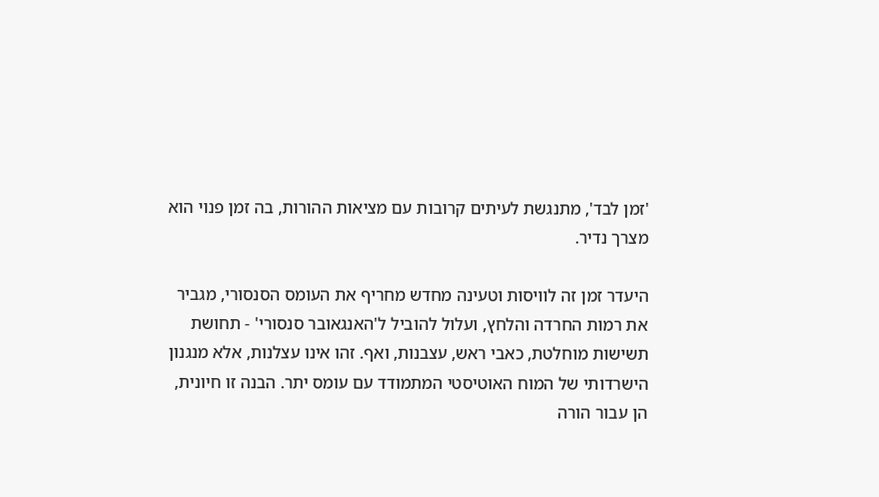'זמן לבד', מתנגשת לעיתים קרובות עם מציאות ההורות, בה זמן פנוי הוא מצרך נדיר.

היעדר זמן זה לוויסות וטעינה מחדש מחריף את העומס הסנסורי, מגביר את רמות החרדה והלחץ, ועלול להוביל ל'האנגאובר סנסורי' - תחושת תשישות מוחלטת, כאבי ראש, עצבנות, ואף. זהו אינו עצלנות, אלא מנגנון הישרדותי של המוח האוטיסטי המתמודד עם עומס יתר. הבנה זו חיונית, הן עבור הורה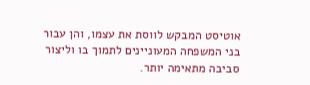אוטיסט המבקש לווסת את עצמו, והן עבור בני המשפחה המעוניינים לתמוך בו וליצור סביבה מתאימה יותר.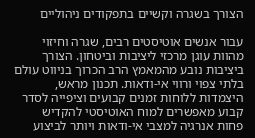הצורך בשגרה וקשיים בתפקודים ניהוליים

עבור אנשים אוטיסטים רבים, שגרה וחיזוי מהוות עוגן מרכזי ליציבות וביטחון. הצורך ביציבות נובע מהמאמץ הרב הכרוך בניווט עולם בלתי צפוי ורווי אי-ודאות. תכנון מראש, היצמדות ללוחות זמנים קבועים וציפייה לסדר קבוע מאפשרים למוח האוטיסטי להקדיש פחות אנרגיה למצבי אי-ודאות ויותר לביצוע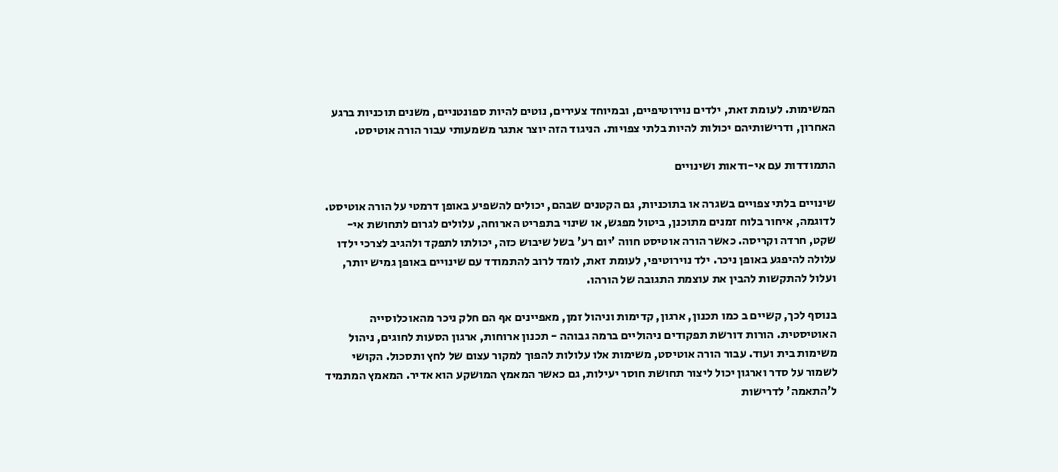המשימות. לעומת זאת, ילדים נוירוטיפיים, ובמיוחד צעירים, נוטים להיות ספונטניים, משנים תוכניות ברגע האחרון, ודרישותיהם יכולות להיות בלתי צפויות. הניגוד הזה יוצר אתגר משמעותי עבור הורה אוטיסט.

התמודדות עם אי-ודאות ושינויים

שינויים בלתי צפויים בשגרה או בתוכניות, גם הקטנים שבהם, יכולים להשפיע באופן דרמטי על הורה אוטיסט. לדוגמה, איחור בלוח זמנים מתוכנן, ביטול מפגש, או שינוי בתפריט הארוחה, עלולים לגרום לתחושת אי-שקט, חרדה וקריסה. כאשר הורה אוטיסט חווה 'יום רע' בשל שיבוש כזה, יכולתו לתפקד ולהגיב לצרכי ילדו עלולה להיפגע באופן ניכר. ילד נוירוטיפי, לעומת זאת, לומד לרוב להתמודד עם שינויים באופן גמיש יותר, ועלול להתקשות להבין את עוצמת התגובה של הורהו.

בנוסף לכך, קשיים ב כמו תכנון, ארגון, קדימות וניהול זמן, מאפיינים אף הם חלק ניכר מהאוכלוסייה האוטיסטית. הורות דורשת תפקודים ניהוליים ברמה גבוהה - תכנון ארוחות, ארגון הסעות לחוגים, ניהול משימות בית ועוד. עבור הורה אוטיסט, משימות אלו עלולות להפוך למקור עצום של לחץ ותסכול. הקושי לשמור על סדר וארגון יכול ליצור תחושת חוסר יעילות, גם כאשר המאמץ המושקע הוא אדיר. המאמץ המתמיד ל'התאמה' לדרישות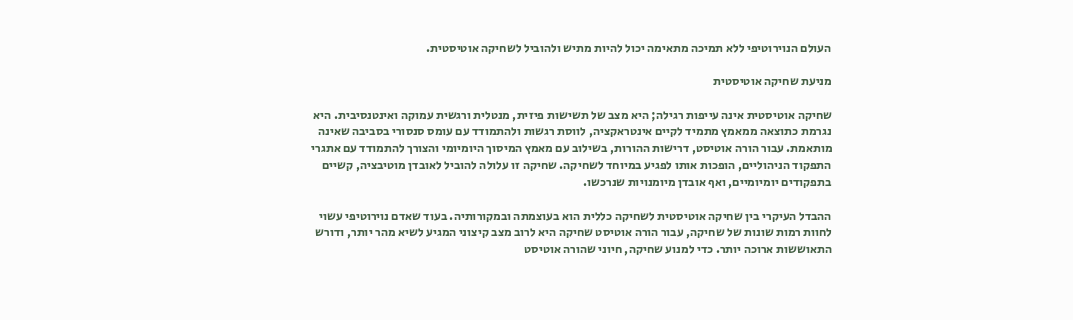העולם הנוירוטיפי ללא תמיכה מתאימה יכול להיות מתיש ולהוביל לשחיקה אוטיסטית.

מניעת שחיקה אוטיסטית

שחיקה אוטיסטית אינה עייפות רגילה; היא מצב של תשישות פיזית, מנטלית ורגשית עמוקה ואינטנסיבית. היא נגרמת כתוצאה ממאמץ מתמיד לקיים אינטראקציה, לווסת רגשות ולהתמודד עם עומס סנסורי בסביבה שאינה מותאמת. עבור הורה אוטיסט, דרישות ההורות, בשילוב עם מאמץ המיסוך היומיומי והצורך להתמודד עם אתגרי התפקוד הניהוליים, הופכות אותו לפגיע במיוחד לשחיקה. שחיקה זו עלולה להוביל לאובדן מוטיבציה, קשיים בתפקודים יומיומיים, ואף אובדן מיומנויות שנרכשו.

ההבדל העיקרי בין שחיקה אוטיסטית לשחיקה כללית הוא בעוצמתה ובמקורותיה. בעוד שאדם נוירוטיפי עשוי לחוות רמות שונות של שחיקה, עבור הורה אוטיסט שחיקה היא לרוב מצב קיצוני המגיע לשיא מהר יותר, ודורש התאוששות ארוכה יותר. כדי למנוע שחיקה, חיוני שהורה אוטיסט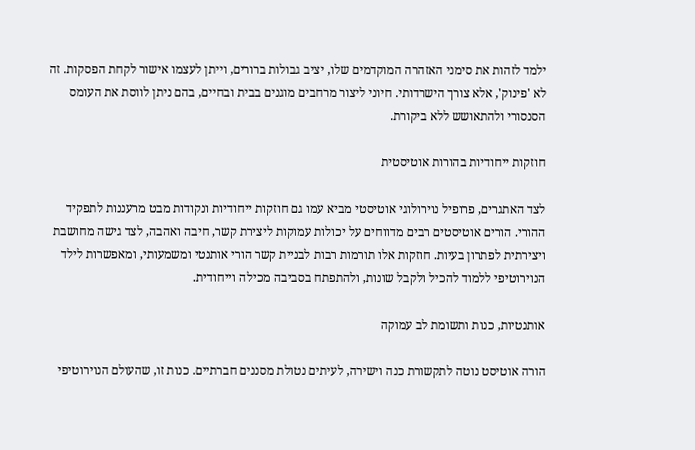ילמד לזהות את סימני האזהרה המוקדמים שלו, יציב גבולות ברורים, וייתן לעצמו אישור לקחת הפסקות. זה לא 'פינוק', אלא צורך הישרדותי. חיוני ליצור מרחבים מוגנים בבית ובחיים, בהם ניתן לווסת את העומס הסנסורי ולהתאושש ללא ביקורת.

חוזקות ייחודיות בהורות אוטיסטית

לצד האתגרים, פרופיל נוירולוגי אוטיסטי מביא עמו גם חוזקות ייחודיות ונקודות מבט מרעננות לתפקיד ההורי. הורים אוטיסטים רבים מדווחים על יכולות עמוקות ליצירת קשר, חיבה ואהבה, לצד גישה מחושבת ויצירתית לפתרון בעיות. חוזקות אלו תורמות רבות לבניית קשר הורי אותנטי ומשמעותי, ומאפשרות לילד הנוירוטיפי ללמוד להכיל ולקבל שונות, ולהתפתח בסביבה מכילה וייחודית.

אותנטיות, כנות ותשומת לב עמוקה

הורה אוטיסט נוטה לתקשורת כנה וישירה, לעיתים נטולת מסננים חברתיים. כנות זו, שהעולם הנוירוטיפי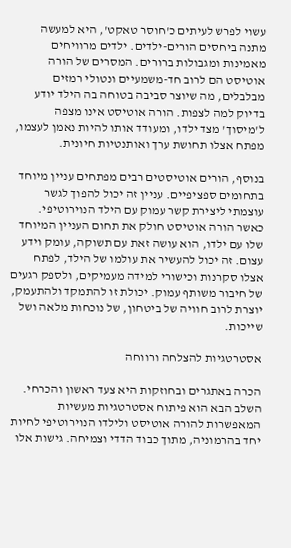עשוי לפרש לעיתים כ'חוסר טאקט', היא למעשה מתנה ביחסים הורים-ילדים. ילדים מרוויחים מאמינות ומגבולות ברורים. המסרים של הורה אוטיסט הם לרוב חד-משמעיים ונטולי רמזים מבלבלים, מה שיוצר סביבה בטוחה בה הילד יודע בדיוק למה לצפות. הורה אוטיסט אינו מצפה ל'מיסוך' מצד ילדו, ומעודד אותו להיות נאמן לעצמו, מפתח אצלו תחושת ערך ואותנטיות חיונית.

בנוסף, הורים אוטיסטים רבים מפתחים עניין מיוחד בתחומים ספציפיים. עניין זה יכול להפוך לגשר עוצמתי ליצירת קשר עמוק עם הילד הנוירוטיפי. כאשר הורה אוטיסט חולק את תחום העניין המיוחד שלו עם ילדו, הוא עושה זאת עם תשוקה, עומק וידע עצום. זה יכול להעשיר את עולמו של הילד, לפתח אצלו סקרנות וכישורי למידה מעמיקים, ולספק רגעים של חיבור משותף עמוק. יכולת זו להתמקד ולהתעמק, יוצרת לרוב חוויה של ביטחון, של נוכחות מלאה ושל שייכות.

אסטרטגיות להצלחה ורווחה

הכרה באתגרים ובחוזקות היא צעד ראשון והכרחי. השלב הבא הוא פיתוח אסטרטגיות מעשיות המאפשרות להורה אוטיסט ולילדו הנוירוטיפי לחיות יחד בהרמוניה, מתוך כבוד הדדי וצמיחה. גישות אלו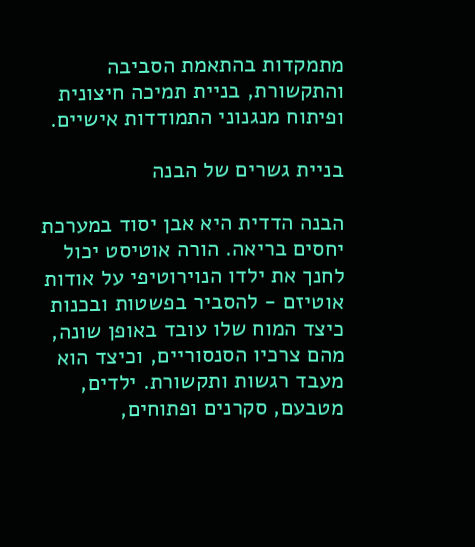מתמקדות בהתאמת הסביבה והתקשורת, בניית תמיכה חיצונית ופיתוח מנגנוני התמודדות אישיים.

בניית גשרים של הבנה

הבנה הדדית היא אבן יסוד במערכת יחסים בריאה. הורה אוטיסט יכול לחנך את ילדו הנוירוטיפי על אודות אוטיזם - להסביר בפשטות ובכנות כיצד המוח שלו עובד באופן שונה, מהם צרכיו הסנסוריים, וכיצד הוא מעבד רגשות ותקשורת. ילדים, מטבעם, סקרנים ופתוחים,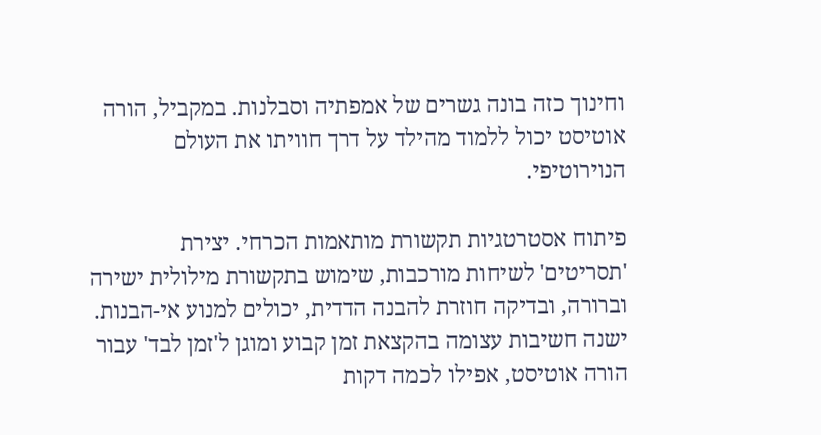וחינוך כזה בונה גשרים של אמפתיה וסבלנות. במקביל, הורה אוטיסט יכול ללמוד מהילד על דרך חוויתו את העולם הנוירוטיפי.

פיתוח אסטרטגיות תקשורת מותאמות הכרחי. יצירת 'תסריטים' לשיחות מורכבות, שימוש בתקשורת מילולית ישירה וברורה, ובדיקה חוזרת להבנה הדדית, יכולים למנוע אי-הבנות. ישנה חשיבות עצומה בהקצאת זמן קבוע ומוגן ל'זמן לבד' עבור הורה אוטיסט, אפילו לכמה דקות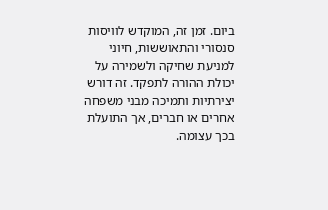ביום. זמן זה, המוקדש לוויסות סנסורי והתאוששות, חיוני למניעת שחיקה ולשמירה על יכולת ההורה לתפקד. זה דורש יצירתיות ותמיכה מבני משפחה אחרים או חברים, אך התועלת בכך עצומה.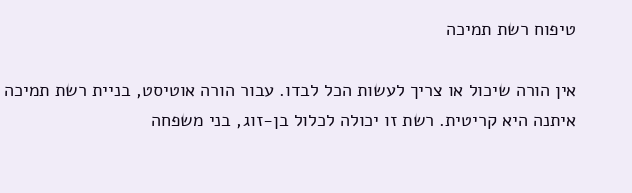טיפוח רשת תמיכה

אין הורה שיכול או צריך לעשות הכל לבדו. עבור הורה אוטיסט, בניית רשת תמיכה איתנה היא קריטית. רשת זו יכולה לכלול בן-זוג, בני משפחה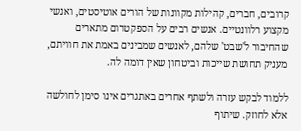קרובים, חברים, קהילות מקוונות של הורים אוטיסטים, ואנשי מקצוע רלוונטיים. אנשים רבים על הספקטרום מתארים שהחיבור ל'שבט' שלהם, לאנשים שמבינים באמת את חוויתם, מעניק תחושת שייכות וביטחון שאין דומה לה.

ללמוד לבקש עזרה ולשתף אחרים באתגרים אינו סימן לחולשה אלא לחוזק. שיתוף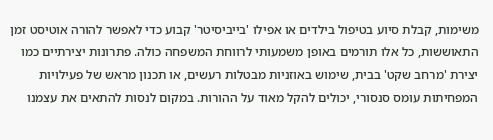משימות, קבלת סיוע בטיפול בילדים או אפילו 'בייביסיטר' קבוע כדי לאפשר להורה אוטיסט זמן התאוששות, כל אלו תורמים באופן משמעותי לרווחת המשפחה כולה. פתרונות יצירתיים כמו יצירת 'מרחב שקט' בבית, שימוש באוזניות מבטלות רעשים, או תכנון מראש של פעילויות המפחיתות עומס סנסורי, יכולים להקל מאוד על ההורות. במקום לנסות להתאים את עצמנו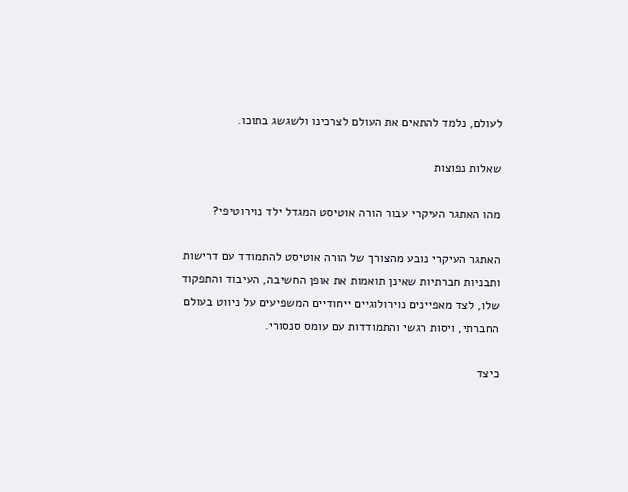לעולם, נלמד להתאים את העולם לצרכינו ולשגשג בתוכו.

שאלות נפוצות

מהו האתגר העיקרי עבור הורה אוטיסט המגדל ילד נוירוטיפי?

האתגר העיקרי נובע מהצורך של הורה אוטיסט להתמודד עם דרישות ותבניות חברתיות שאינן תואמות את אופן החשיבה, העיבוד והתפקוד שלו, לצד מאפיינים נוירולוגיים ייחודיים המשפיעים על ניווט בעולם החברתי, ויסות רגשי והתמודדות עם עומס סנסורי.

כיצד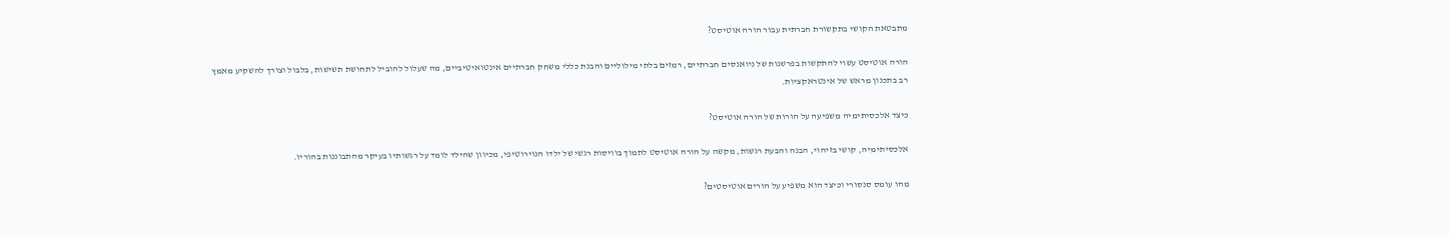מתבטאת הקושי בתקשורת חברתית עבור הורה אוטיסט?

הורה אוטיסט עשוי להתקשות בפרשנות של ניואנסים חברתיים, רמזים בלתי מילוליים והבנת כללי משחק חברתיים אינטואיטיביים, מה שעלול להוביל לתחושת תשישות, בלבול וצורך להשקיע מאמץ רב בתכנון מראש של אינטראקציות.

כיצד אלכסיתימיה משפיעה על הורות של הורה אוטיסט?

אלכסיתימיה, קושי בזיהוי, הבנה והבעת רגשות, מקשה על הורה אוטיסט לתמוך בוויסות רגשי של ילדו הנוירוטיפי, מכיוון שהילד לומד על רגשותיו בעיקר מהתבוננות בהוריו.

מהו עומס סנסורי וכיצד הוא משפיע על הורים אוטיסטים?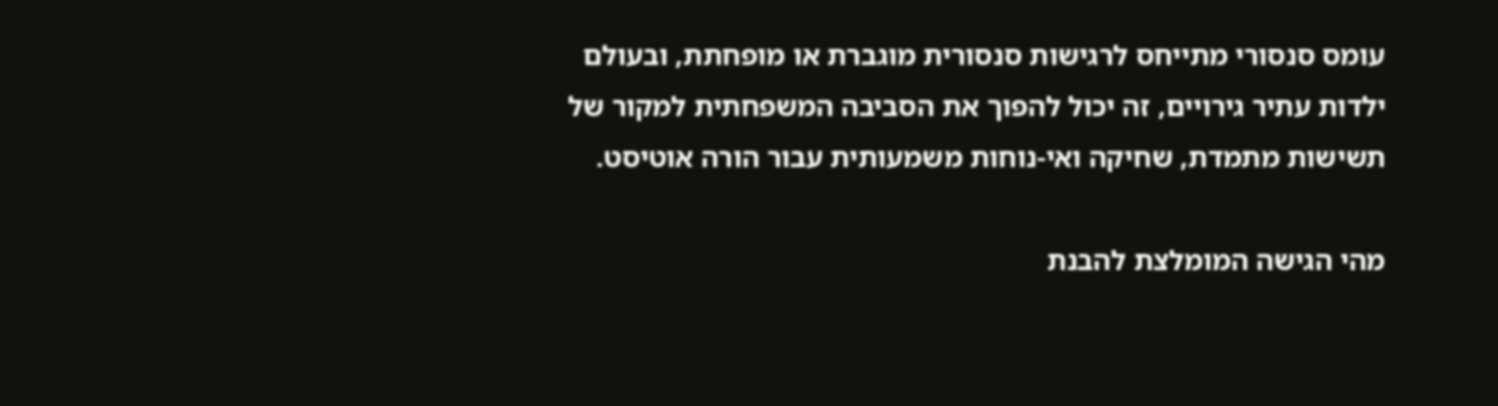עומס סנסורי מתייחס לרגישות סנסורית מוגברת או מופחתת, ובעולם ילדות עתיר גירויים, זה יכול להפוך את הסביבה המשפחתית למקור של תשישות מתמדת, שחיקה ואי-נוחות משמעותית עבור הורה אוטיסט.

מהי הגישה המומלצת להבנת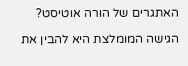האתגרים של הורה אוטיסט?

הגישה המומלצת היא להבין את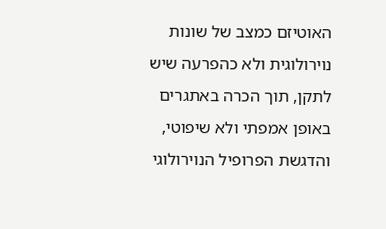האוטיזם כמצב של שונות נוירולוגית ולא כהפרעה שיש לתקן, תוך הכרה באתגרים באופן אמפתי ולא שיפוטי, והדגשת הפרופיל הנוירולוגי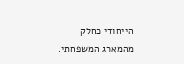הייחודי כחלק מהמארג המשפחתי.